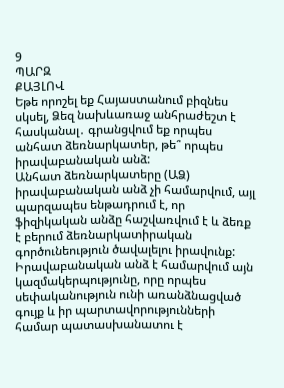9
ՊԱՐԶ
ՔԱՅԼՈՎ
Եթե որոշել եք Հայաստանում բիզնես սկսել, Ձեզ նախևառաջ անհրաժեշտ է հասկանալ․ գրանցվում եք որպես անհատ ձեռնարկատեր, թե՞ որպես իրավաբանական անձ:
Անհատ ձեռնարկատերը (ԱՁ) իրավաբանական անձ չի համարվում, այլ պարզապես ենթադրում է, որ ֆիզիկական անձը հաշվառվում է և ձեռք է բերում ձեռնարկատիրական գործունեություն ծավալելու իրավունք:
Իրավաբանական անձ է համարվում այն կազմակերպությունը, որը որպես սեփականություն ունի առանձնացված գույք և իր պարտավորությունների համար պատասխանատու է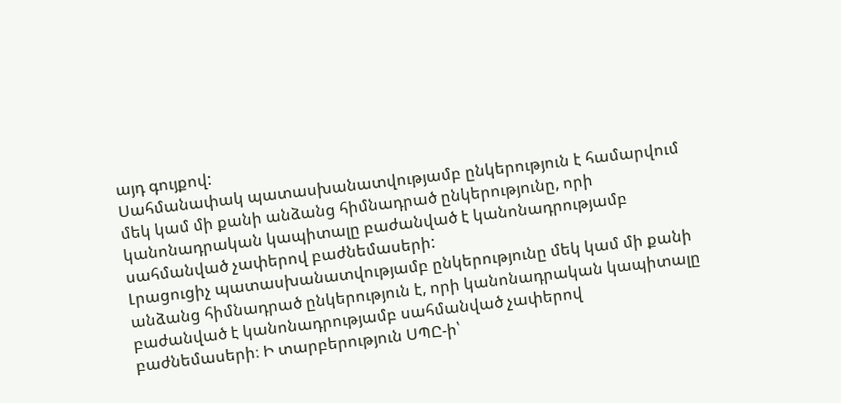այդ գույքով:
Սահմանափակ պատասխանատվությամբ ընկերություն է համարվում մեկ կամ մի քանի անձանց հիմնադրած ընկերությունը, որի կանոնադրական կապիտալը բաժանված է կանոնադրությամբ սահմանված չափերով բաժնեմասերի:
Լրացուցիչ պատասխանատվությամբ ընկերությունը մեկ կամ մի քանի անձանց հիմնադրած ընկերություն է, որի կանոնադրական կապիտալը բաժանված է կանոնադրությամբ սահմանված չափերով բաժնեմասերի։ Ի տարբերություն ՍՊԸ-ի՝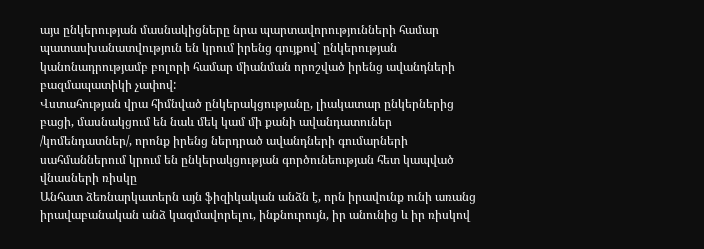այս ընկերության մասնակիցները նրա պարտավորությունների համար պատասխանատվություն են կրում իրենց գույքով` ընկերության կանոնադրությամբ բոլորի համար միանման որոշված իրենց ավանդների բազմապատիկի չափով:
Վստահության վրա հիմնված ընկերակցությանը, լիակատար ընկերներից բացի, մասնակցում են նաև մեկ կամ մի քանի ավանդատուներ /կոմենդատներ/, որոնք իրենց ներդրած ավանդների գումարների սահմաններում կրում են ընկերակցության գործունեության հետ կապված վնասների ռիսկը
Անհատ ձեռնարկատերն այն ֆիզիկական անձն է, որն իրավունք ունի առանց իրավաբանական անձ կազմավորելու, ինքնուրույն, իր անունից և իր ռիսկով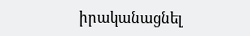իրականացնել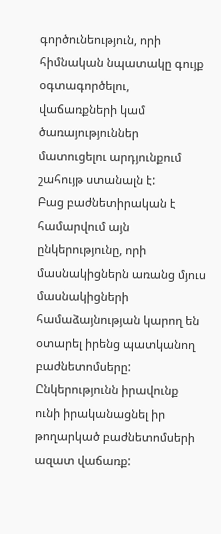գործունեություն, որի հիմնական նպատակը գույք օգտագործելու, վաճառքների կամ ծառայություններ մատուցելու արդյունքում շահույթ ստանալն է:
Բաց բաժնետիրական է համարվում այն ընկերությունը, որի մասնակիցներն առանց մյուս մասնակիցների համաձայնության կարող են օտարել իրենց պատկանող բաժնետոմսերը: Ընկերությունն իրավունք ունի իրականացնել իր թողարկած բաժնետոմսերի ազատ վաճառք: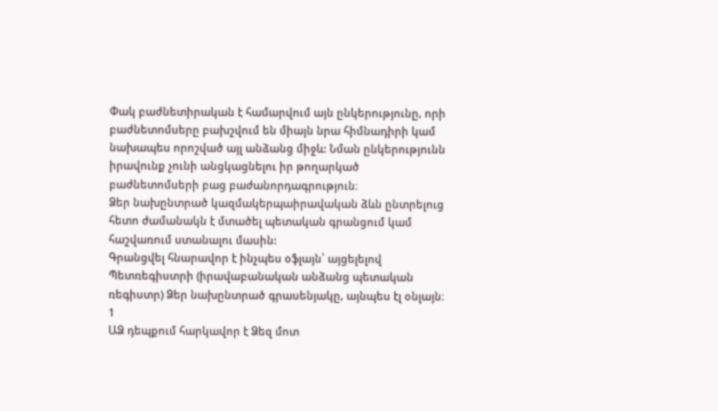Փակ բաժնետիրական է համարվում այն ընկերությունը, որի բաժնետոմսերը բախշվում են միայն նրա հիմնադիրի կամ նախապես որոշված այլ անձանց միջև: Նման ընկերությունն իրավունք չունի անցկացնելու իր թողարկած բաժնետոմսերի բաց բաժանորդագրություն։
Ձեր նախընտրած կազմակերպաիրավական ձևն ընտրելուց հետո ժամանակն է մտածել պետական գրանցում կամ հաշվառում ստանալու մասին:
Գրանցվել հնարավոր է ինչպես օֆլայն՝ այցելելով Պետռեգիստրի (իրավաբանական անձանց պետական ռեգիստր) Ձեր նախընտրած գրասենյակը, այնպես էլ օնլայն։
1
ԱՁ դեպքում հարկավոր է Ձեզ մոտ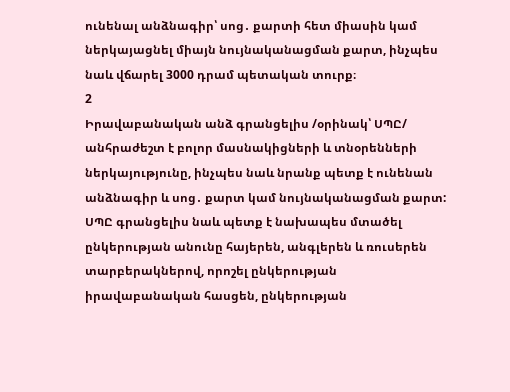ունենալ անձնագիր՝ սոց․ քարտի հետ միասին կամ ներկայացնել միայն նույնականացման քարտ, ինչպես նաև վճարել 3000 դրամ պետական տուրք։
2
Իրավաբանական անձ գրանցելիս /օրինակ՝ ՍՊԸ/ անհրաժեշտ է բոլոր մասնակիցների և տնօրենների ներկայությունը, ինչպես նաև նրանք պետք է ունենան անձնագիր և սոց․ քարտ կամ նույնականացման քարտ: ՍՊԸ գրանցելիս նաև պետք է նախապես մտածել ընկերության անունը հայերեն, անգլերեն և ռուսերեն տարբերակներով, որոշել ընկերության իրավաբանական հասցեն, ընկերության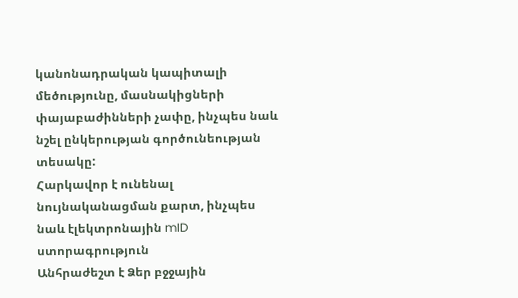կանոնադրական կապիտալի մեծությունը, մասնակիցների փայաբաժինների չափը, ինչպես նաև նշել ընկերության գործունեության տեսակը:
Հարկավոր է ունենալ նույնականացման քարտ, ինչպես նաև էլեկտրոնային mID ստորագրություն
Անհրաժեշտ է Ձեր բջջային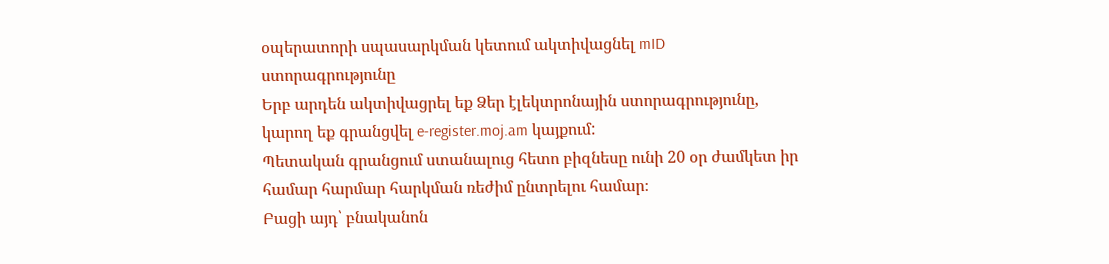օպերատորի սպասարկման կետում ակտիվացնել mID ստորագրությունը
Երբ արդեն ակտիվացրել եք Ձեր էլեկտրոնային ստորագրությունը, կարող եք գրանցվել e-register.moj.am կայքում:
Պետական գրանցում ստանալուց հետո բիզնեսը ունի 20 օր ժամկետ իր համար հարմար հարկման ռեժիմ ընտրելու համար։
Բացի այդ՝ բնականոն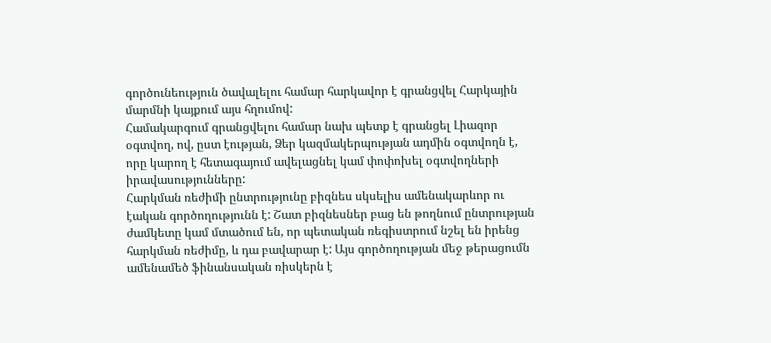գործունեություն ծավալելու համար հարկավոր է գրանցվել Հարկային մարմնի կայքում այս հղումով:
Համակարգում գրանցվելու համար նախ պետք է գրանցել Լիազոր օգտվող, ով, ըստ էության, Ձեր կազմակերպության ադմին օգտվողն է, որը կարող է հետագայում ավելացնել կամ փոփոխել օգտվողների իրավասությունները:
Հարկման ռեժիմի ընտրությունը բիզնես սկսելիս ամենակարևոր ու էական գործողությունն է: Շատ բիզնեսներ բաց են թողնում ընտրության ժամկետը կամ մտածում են, որ պետական ռեգիստրում նշել են իրենց հարկման ռեժիմը, և դա բավարար է: Այս գործողության մեջ թերացումն ամենամեծ ֆինանսական ռիսկերն է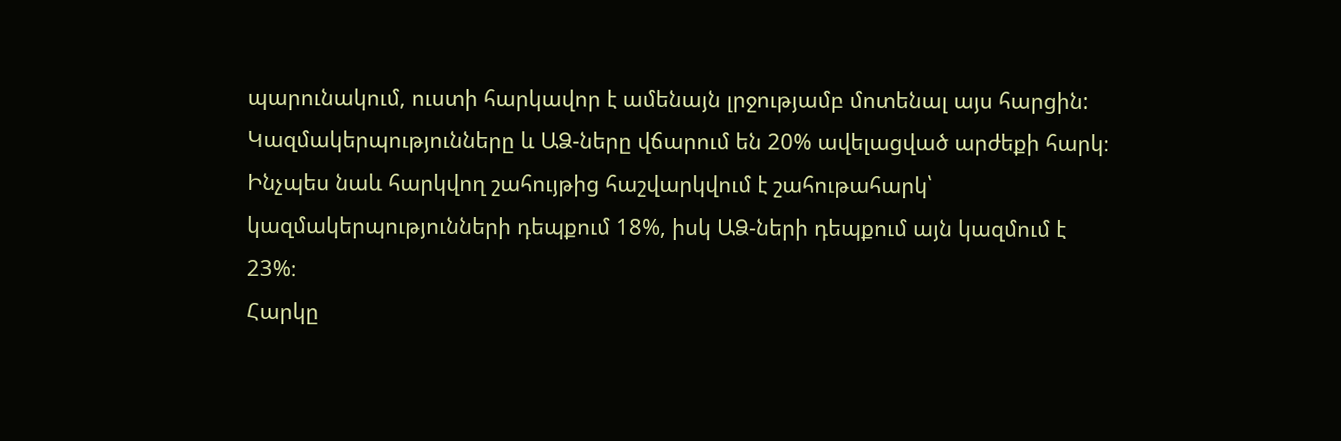պարունակում, ուստի հարկավոր է ամենայն լրջությամբ մոտենալ այս հարցին:
Կազմակերպությունները և ԱՁ-ները վճարում են 20% ավելացված արժեքի հարկ։ Ինչպես նաև հարկվող շահույթից հաշվարկվում է շահութահարկ՝ կազմակերպությունների դեպքում 18%, իսկ ԱՁ-ների դեպքում այն կազմում է 23%։
Հարկը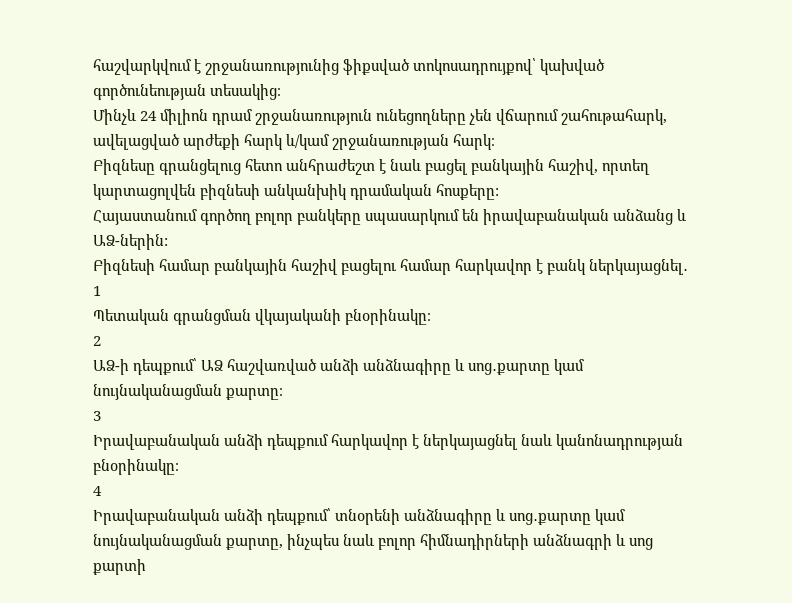հաշվարկվում է շրջանառությունից ֆիքսված տոկոսադրույքով՝ կախված գործունեության տեսակից։
Մինչև 24 միլիոն դրամ շրջանառություն ունեցողները չեն վճարում շահութահարկ, ավելացված արժեքի հարկ և/կամ շրջանառության հարկ։
Բիզնեսը գրանցելուց հետո անհրաժեշտ է նաև բացել բանկային հաշիվ, որտեղ կարտացոլվեն բիզնեսի անկանխիկ դրամական հոսքերը:
Հայաստանում գործող բոլոր բանկերը սպասարկում են իրավաբանական անձանց և ԱՁ-ներին:
Բիզնեսի համար բանկային հաշիվ բացելու համար հարկավոր է բանկ ներկայացնել․
1
Պետական գրանցման վկայականի բնօրինակը։
2
ԱՁ-ի դեպքում՝ ԱՁ հաշվառված անձի անձնագիրը և սոց․քարտը կամ նույնականացման քարտը։
3
Իրավաբանական անձի դեպքում հարկավոր է ներկայացնել նաև կանոնադրության բնօրինակը։
4
Իրավաբանական անձի դեպքում՝ տնօրենի անձնագիրը և սոց․քարտը կամ նույնականացման քարտը, ինչպես նաև բոլոր հիմնադիրների անձնագրի և սոց քարտի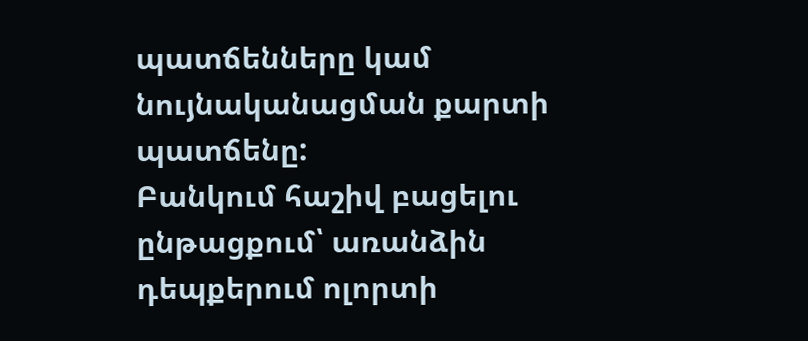պատճենները կամ նույնականացման քարտի պատճենը:
Բանկում հաշիվ բացելու ընթացքում՝ առանձին դեպքերում ոլորտի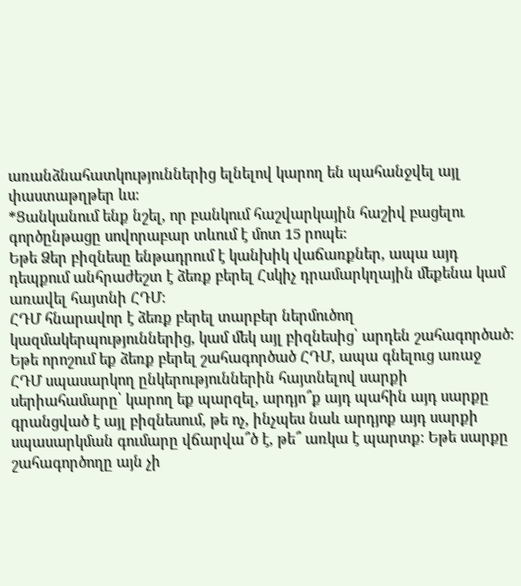առանձնահատկություններից ելնելով կարող են պահանջվել այլ փաստաթղթեր ևս։
*Ցանկանում ենք նշել, որ բանկում հաշվարկային հաշիվ բացելու գործընթացը սովորաբար տևում է մոտ 15 րոպե:
Եթե Ձեր բիզնեսը ենթադրում է կանխիկ վաճառքներ, ապա այդ դեպքում անհրաժեշտ է ձեռք բերել Հսկիչ դրամարկղային մեքենա կամ առավել հայտնի ՀԴՄ:
ՀԴՄ հնարավոր է ձեռք բերել տարբեր ներմուծող կազմակերպություններից, կամ մեկ այլ բիզնեսից՝ արդեն շահագործած:
Եթե որոշում եք ձեռք բերել շահագործած ՀԴՄ, ապա գնելուց առաջ ՀԴՄ սպասարկող ընկերություններին հայտնելով սարքի սերիահամարը՝ կարող եք պարզել, արդյո՞ք այդ պահին այդ սարքը գրանցված է այլ բիզնեսում, թե ոչ, ինչպես նաև արդյոք այդ սարքի սպասարկման գումարը վճարվա՞ծ է, թե՞ առկա է պարտք: Եթե սարքը շահագործողը այն չի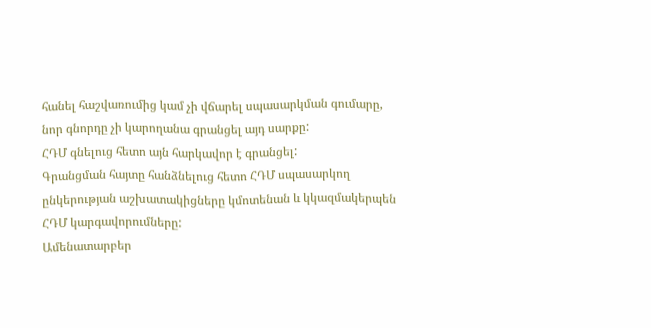հանել հաշվառումից կամ չի վճարել սպասարկման գումարը, նոր գնորդը չի կարողանա գրանցել այդ սարքը:
ՀԴՄ գնելուց հետո այն հարկավոր է գրանցել:
Գրանցման հայտը հանձնելուց հետո ՀԴՄ սպասարկող ընկերության աշխատակիցները կմոտենան և կկազմակերպեն ՀԴՄ կարգավորումները:
Ամենատարբեր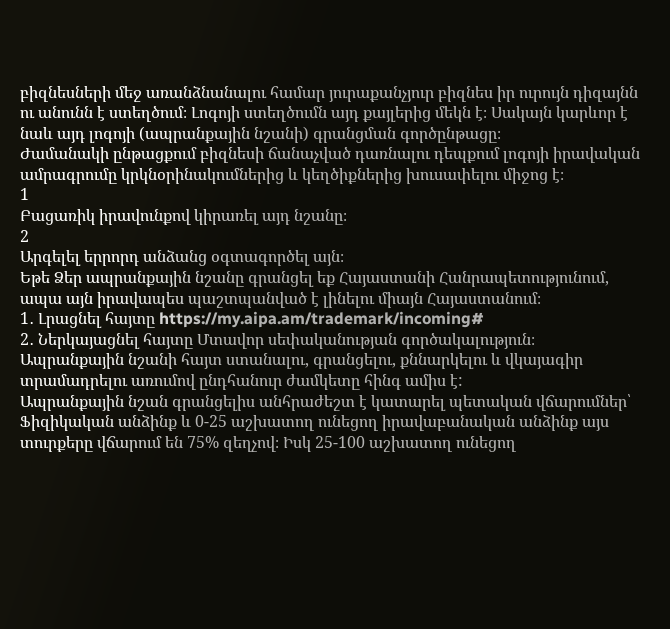բիզնեսների մեջ առանձնանալու համար յուրաքանչյուր բիզնես իր ուրույն դիզայնն ու անունն է ստեղծում։ Լոգոյի ստեղծումն այդ քայլերից մեկն է։ Սակայն կարևոր է նաև այդ լոգոյի (ապրանքային նշանի) գրանցման գործընթացը։
Ժամանակի ընթացքում բիզնեսի ճանաչված դառնալու դեպքում լոգոյի իրավական ամրագրումը կրկնօրինակումներից և կեղծիքներից խուսափելու միջոց է։
1
Բացառիկ իրավունքով կիրառել այդ նշանը։
2
Արգելել երրորդ անձանց օգտագործել այն։
Եթե Ձեր ապրանքային նշանը գրանցել եք Հայաստանի Հանրապետությունում, ապա այն իրավապես պաշտպանված է լինելու միայն Հայաստանում։
1․ Լրացնել հայտը https://my.aipa.am/trademark/incoming#
2․ Ներկայացնել հայտը Մտավոր սեփականության գործակալություն։
Ապրանքային նշանի հայտ ստանալու, գրանցելու, քննարկելու և վկայագիր տրամադրելու առումով ընդհանուր ժամկետը հինգ ամիս է:
Ապրանքային նշան գրանցելիս անհրաժեշտ է կատարել պետական վճարումներ՝
Ֆիզիկական անձինք և 0-25 աշխատող ունեցող իրավաբանական անձինք այս տուրքերը վճարում են 75% զեղչով։ Իսկ 25-100 աշխատող ունեցող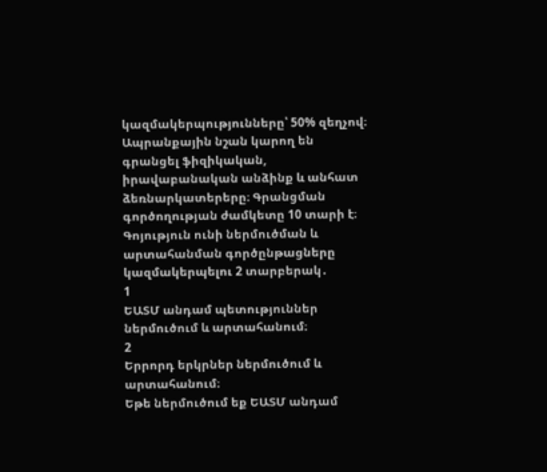կազմակերպությունները՝ 50% զեղչով։
Ապրանքային նշան կարող են գրանցել ֆիզիկական, իրավաբանական անձինք և անհատ ձեռնարկատերերը։ Գրանցման գործողության ժամկետը 10 տարի է։
Գոյություն ունի ներմուծման և արտահանման գործընթացները կազմակերպելու 2 տարբերակ․
1
ԵԱՏՄ անդամ պետություններ ներմուծում և արտահանում։
2
Երրորդ երկրներ ներմուծում և արտահանում։
Եթե ներմուծում եք ԵԱՏՄ անդամ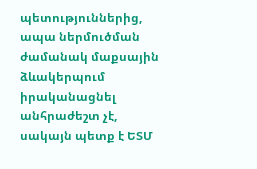պետություններից, ապա ներմուծման ժամանակ մաքսային ձևակերպում իրականացնել անհրաժեշտ չէ, սակայն պետք է ԵՏՄ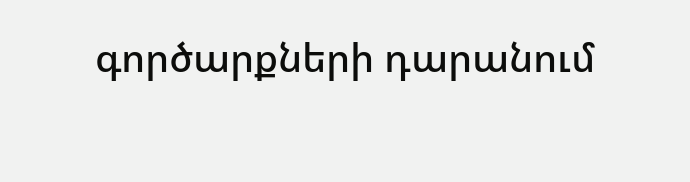գործարքների դարանում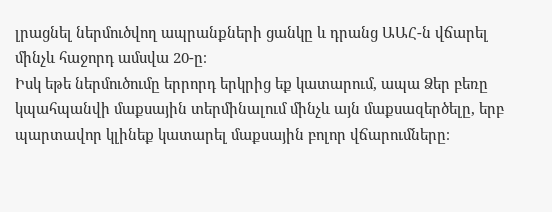լրացնել ներմուծվող ապրանքների ցանկը և դրանց ԱԱՀ-ն վճարել մինչև հաջորդ ամսվա 20-ը։
Իսկ եթե ներմուծումը երրորդ երկրից եք կատարում, ապա Ձեր բեռը կպահպանվի մաքսային տերմինալում մինչև այն մաքսազերծելը, երբ պարտավոր կլինեք կատարել մաքսային բոլոր վճարումները։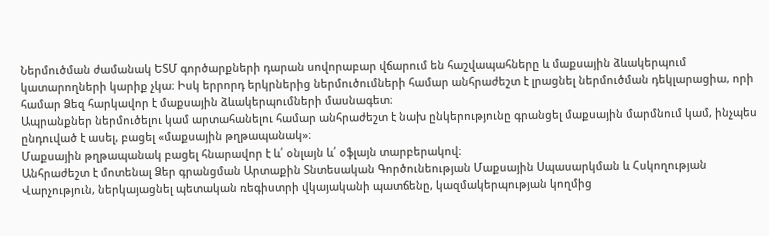Ներմուծման ժամանակ ԵՏՄ գործարքների դարան սովորաբար վճարում են հաշվապահները և մաքսային ձևակերպում կատարողների կարիք չկա։ Իսկ երրորդ երկրներից ներմուծումների համար անհրաժեշտ է լրացնել ներմուծման դեկլարացիա, որի համար Ձեզ հարկավոր է մաքսային ձևակերպումների մասնագետ։
Ապրանքներ ներմուծելու կամ արտահանելու համար անհրաժեշտ է նախ ընկերությունը գրանցել մաքսային մարմնում կամ, ինչպես ընդուված է ասել, բացել «մաքսային թղթապանակ»։
Մաքսային թղթապանակ բացել հնարավոր է և՛ օնլայն և՛ օֆլայն տարբերակով։
Անհրաժեշտ է մոտենալ Ձեր գրանցման Արտաքին Տնտեսական Գործունեության Մաքսային Սպասարկման և Հսկողության Վարչություն, ներկայացնել պետական ռեգիստրի վկայականի պատճենը, կազմակերպության կողմից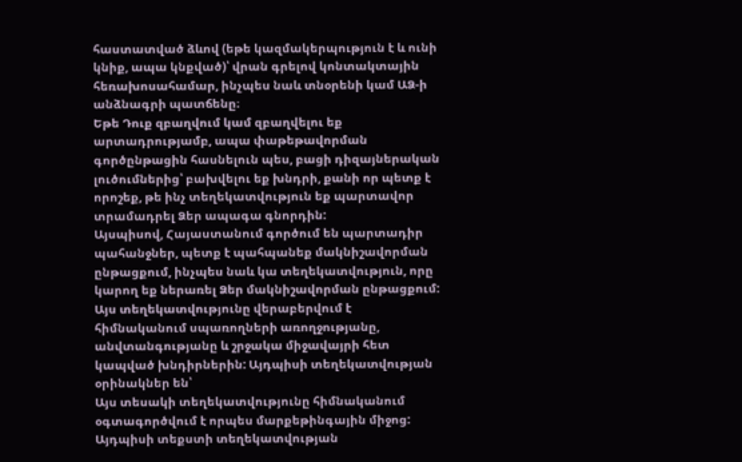հաստատված ձևով (եթե կազմակերպություն է և ունի կնիք, ապա կնքված)՝ վրան գրելով կոնտակտային հեռախոսահամար, ինչպես նաև տնօրենի կամ ԱՁ-ի անձնագրի պատճենը։
Եթե Դուք զբաղվում կամ զբաղվելու եք արտադրությամբ, ապա փաթեթավորման գործընթացին հասնելուն պես, բացի դիզայներական լուծումներից՝ բախվելու եք խնդրի, քանի որ պետք է որոշեք, թե ինչ տեղեկատվություն եք պարտավոր տրամադրել Ձեր ապագա գնորդին:
Այսպիսով, Հայաստանում գործում են պարտադիր պահանջներ, պետք է պահպանեք մակնիշավորման ընթացքում, ինչպես նաև կա տեղեկատվություն, որը կարող եք ներառել Ձեր մակնիշավորման ընթացքում:
Այս տեղեկատվությունը վերաբերվում է հիմնականում սպառողների առողջությանը, անվտանգությանը և շրջակա միջավայրի հետ կապված խնդիրներին: Այդպիսի տեղեկատվության օրինակներ են՝
Այս տեսակի տեղեկատվությունը հիմնականում օգտագործվում է որպես մարքեթինգային միջոց: Այդպիսի տեքստի տեղեկատվության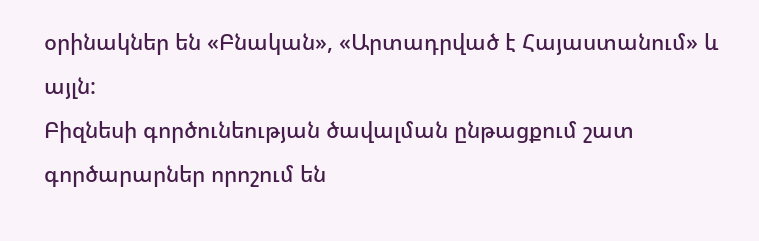օրինակներ են «Բնական», «Արտադրված է Հայաստանում» և այլն:
Բիզնեսի գործունեության ծավալման ընթացքում շատ գործարարներ որոշում են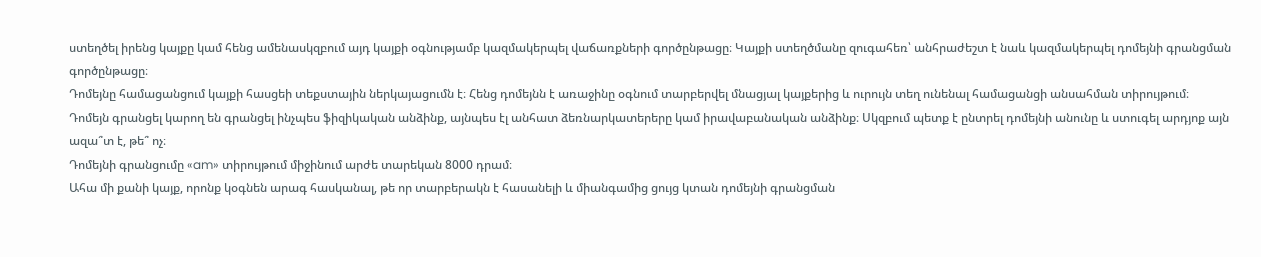ստեղծել իրենց կայքը կամ հենց ամենասկզբում այդ կայքի օգնությամբ կազմակերպել վաճառքների գործընթացը։ Կայքի ստեղծմանը զուգահեռ՝ անհրաժեշտ է նաև կազմակերպել դոմեյնի գրանցման գործընթացը։
Դոմեյնը համացանցում կայքի հասցեի տեքստային ներկայացումն է։ Հենց դոմեյնն է առաջինը օգնում տարբերվել մնացյալ կայքերից և ուրույն տեղ ունենալ համացանցի անսահման տիրույթում։
Դոմեյն գրանցել կարող են գրանցել ինչպես ֆիզիկական անձինք, այնպես էլ անհատ ձեռնարկատերերը կամ իրավաբանական անձինք։ Սկզբում պետք է ընտրել դոմեյնի անունը և ստուգել արդյոք այն ազա՞տ է, թե՞ ոչ։
Դոմեյնի գրանցումը «am» տիրույթում միջինում արժե տարեկան 8000 դրամ։
Ահա մի քանի կայք, որոնք կօգնեն արագ հասկանալ, թե որ տարբերակն է հասանելի և միանգամից ցույց կտան դոմեյնի գրանցման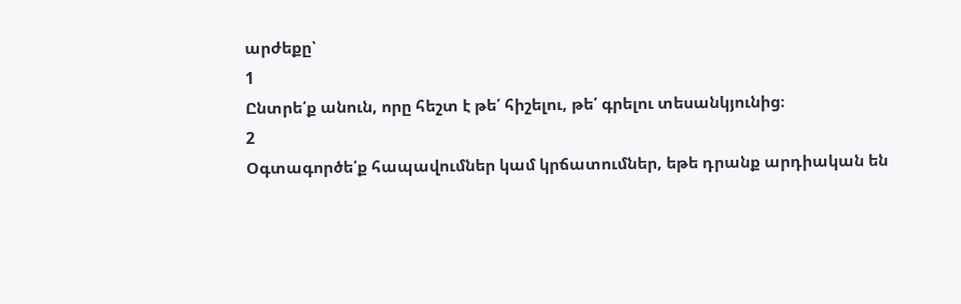արժեքը՝
1
Ընտրե՛ք անուն, որը հեշտ է թե՛ հիշելու, թե՛ գրելու տեսանկյունից։
2
Օգտագործե՛ք հապավումներ կամ կրճատումներ, եթե դրանք արդիական են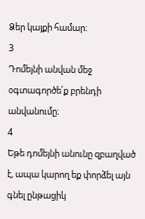Ձեր կայքի համար։
3
Դոմեյնի անվան մեջ օգտագործե՛ք բրենդի անվանումը։
4
Եթե դոմեյնի անունը զբաղված է, ապա կարող եք փորձել այն գնել ընթացիկ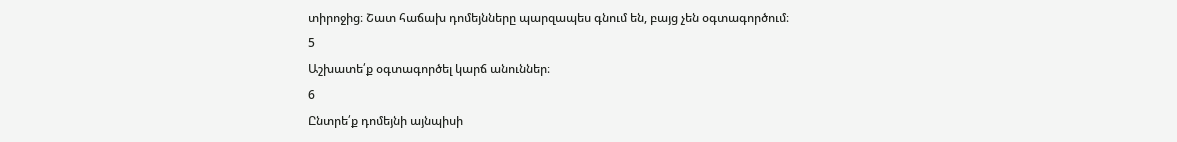տիրոջից։ Շատ հաճախ դոմեյնները պարզապես գնում են, բայց չեն օգտագործում։
5
Աշխատե՛ք օգտագործել կարճ անուններ։
6
Ընտրե՛ք դոմեյնի այնպիսի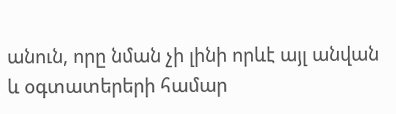անուն, որը նման չի լինի որևէ այլ անվան և օգտատերերի համար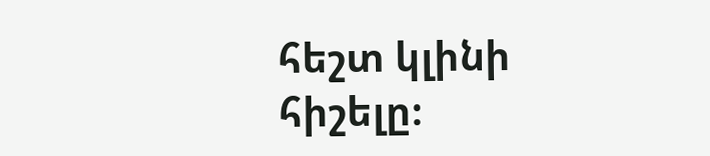հեշտ կլինի հիշելը։